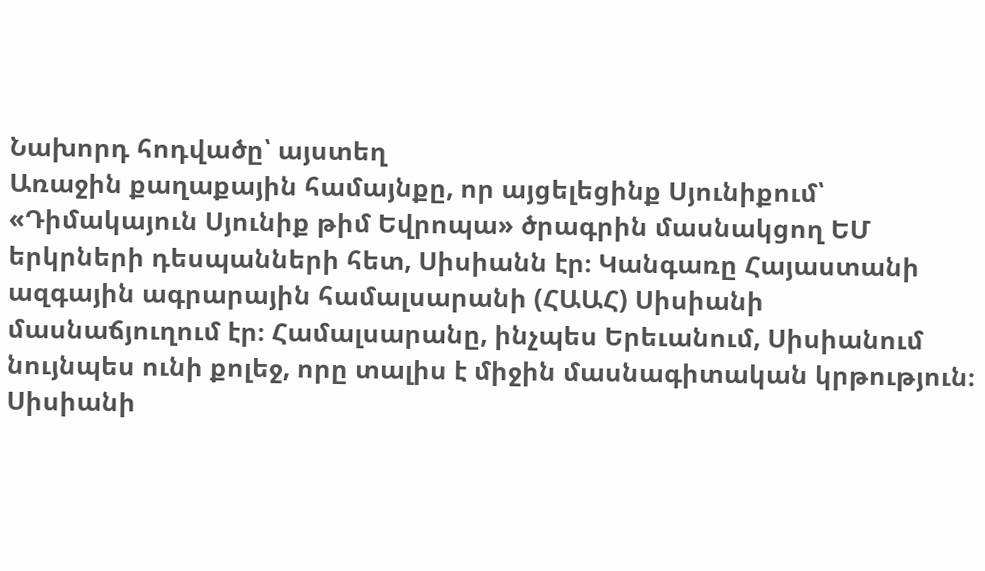Նախորդ հոդվածը՝ այստեղ
Առաջին քաղաքային համայնքը, որ այցելեցինք Սյունիքում՝ «Դիմակայուն Սյունիք թիմ Եվրոպա» ծրագրին մասնակցող ԵՄ երկրների դեսպանների հետ, Սիսիանն էր։ Կանգառը Հայաստանի ազգային ագրարային համալսարանի (ՀԱԱՀ) Սիսիանի մասնաճյուղում էր։ Համալսարանը, ինչպես Երեւանում, Սիսիանում նույնպես ունի քոլեջ, որը տալիս է միջին մասնագիտական կրթություն։ Սիսիանի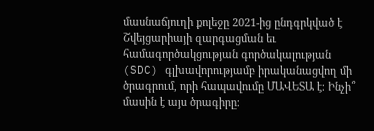մասնաճյուղի քոլեջը 2021-ից ընդգրկված է Շվեյցարիայի զարգացման եւ համագործակցության գործակալության (SDC) գլխավորությամբ իրականացվող մի ծրագրում, որի հապավումը ՄԱՎԵՏԱ է։ Ինչի՞ մասին է այս ծրագիրը։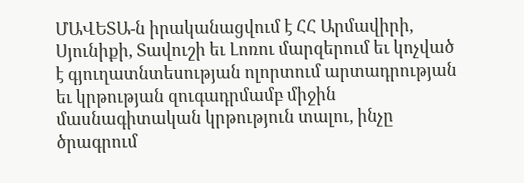ՄԱՎԵՏԱ-ն իրականացվում է ՀՀ Արմավիրի, Սյունիքի, Տավուշի եւ Լոռու մարզերում եւ կոչված է գյուղատնտեսության ոլորտում արտադրության եւ կրթության զուգադրմամբ միջին մասնագիտական կրթություն տալու, ինչը ծրագրում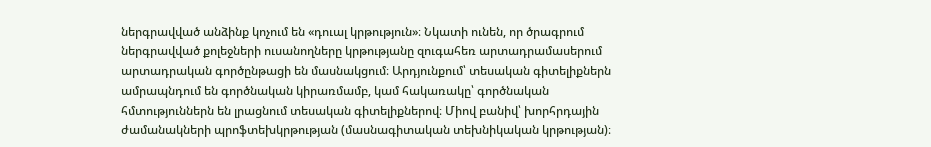ներգրավված անձինք կոչում են «դուալ կրթություն»։ Նկատի ունեն, որ ծրագրում ներգրավված քոլեջների ուսանողները կրթությանը զուգահեռ արտադրամասերում արտադրական գործընթացի են մասնակցում։ Արդյունքում՝ տեսական գիտելիքներն ամրապնդում են գործնական կիրառմամբ, կամ հակառակը՝ գործնական հմտություններն են լրացնում տեսական գիտելիքներով։ Միով բանիվ՝ խորհրդային ժամանակների պրոֆտեխկրթության (մասնագիտական տեխնիկական կրթության)։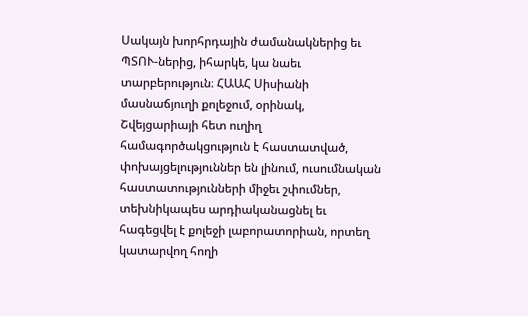Սակայն խորհրդային ժամանակներից եւ ՊՏՈՒ-ներից, իհարկե, կա նաեւ տարբերություն։ ՀԱԱՀ Սիսիանի մասնաճյուղի քոլեջում, օրինակ, Շվեյցարիայի հետ ուղիղ համագործակցություն է հաստատված, փոխայցելություններ են լինում, ուսումնական հաստատությունների միջեւ շփումներ, տեխնիկապես արդիականացնել եւ հագեցվել է քոլեջի լաբորատորիան, որտեղ կատարվող հողի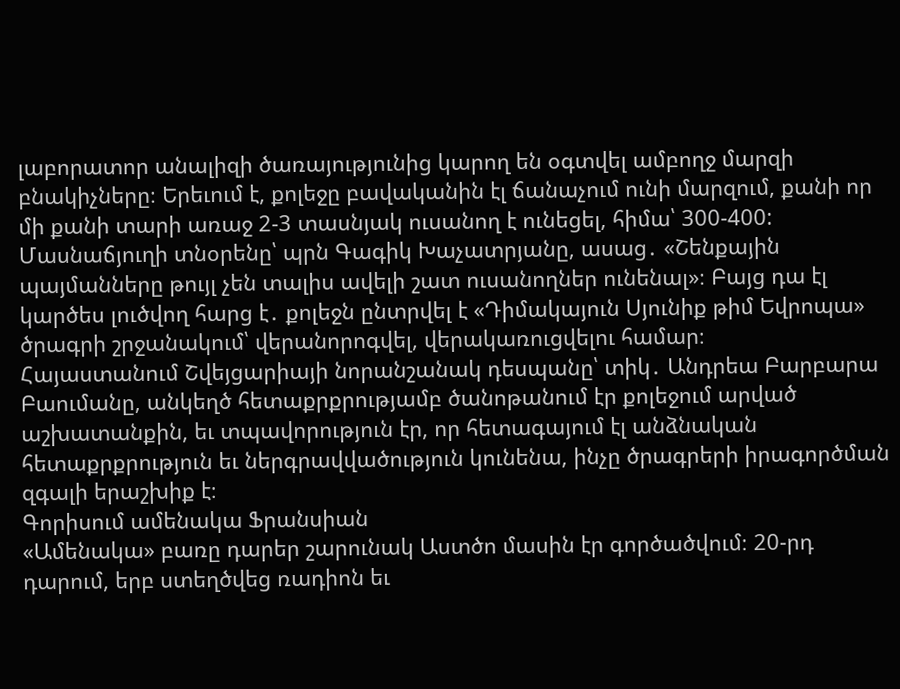լաբորատոր անալիզի ծառայությունից կարող են օգտվել ամբողջ մարզի բնակիչները։ Երեւում է, քոլեջը բավականին էլ ճանաչում ունի մարզում, քանի որ մի քանի տարի առաջ 2-3 տասնյակ ուսանող է ունեցել, հիմա՝ 300-400: Մասնաճյուղի տնօրենը՝ պրն Գագիկ Խաչատրյանը, ասաց․ «Շենքային պայմանները թույլ չեն տալիս ավելի շատ ուսանողներ ունենալ»։ Բայց դա էլ կարծես լուծվող հարց է․ քոլեջն ընտրվել է «Դիմակայուն Սյունիք թիմ Եվրոպա» ծրագրի շրջանակում՝ վերանորոգվել, վերակառուցվելու համար։
Հայաստանում Շվեյցարիայի նորանշանակ դեսպանը՝ տիկ․ Անդրեա Բարբարա Բաումանը, անկեղծ հետաքրքրությամբ ծանոթանում էր քոլեջում արված աշխատանքին, եւ տպավորություն էր, որ հետագայում էլ անձնական հետաքրքրություն եւ ներգրավվածություն կունենա, ինչը ծրագրերի իրագործման զգալի երաշխիք է։
Գորիսում ամենակա Ֆրանսիան
«Ամենակա» բառը դարեր շարունակ Աստծո մասին էր գործածվում։ 20-րդ դարում, երբ ստեղծվեց ռադիոն եւ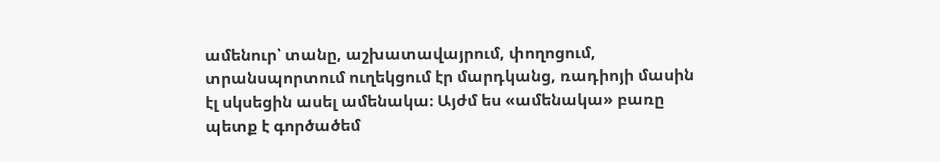ամենուր՝ տանը, աշխատավայրում, փողոցում, տրանսպորտում ուղեկցում էր մարդկանց, ռադիոյի մասին էլ սկսեցին ասել ամենակա։ Այժմ ես «ամենակա» բառը պետք է գործածեմ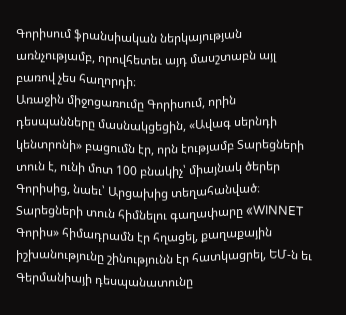Գորիսում ֆրանսիական ներկայության առնչությամբ, որովհետեւ այդ մասշտաբն այլ բառով չես հաղորդի։
Առաջին միջոցառումը Գորիսում, որին դեսպանները մասնակցեցին, «Ավագ սերնդի կենտրոնի» բացումն էր, որն էությամբ Տարեցների տուն է, ունի մոտ 100 բնակիչ՝ միայնակ ծերեր Գորիսից, նաեւ՝ Արցախից տեղահանված։ Տարեցների տուն հիմնելու գաղափարը «WINNET Գորիս» հիմադրամն էր հղացել, քաղաքային իշխանությունը շինությունն էր հատկացրել, ԵՄ-ն եւ Գերմանիայի դեսպանատունը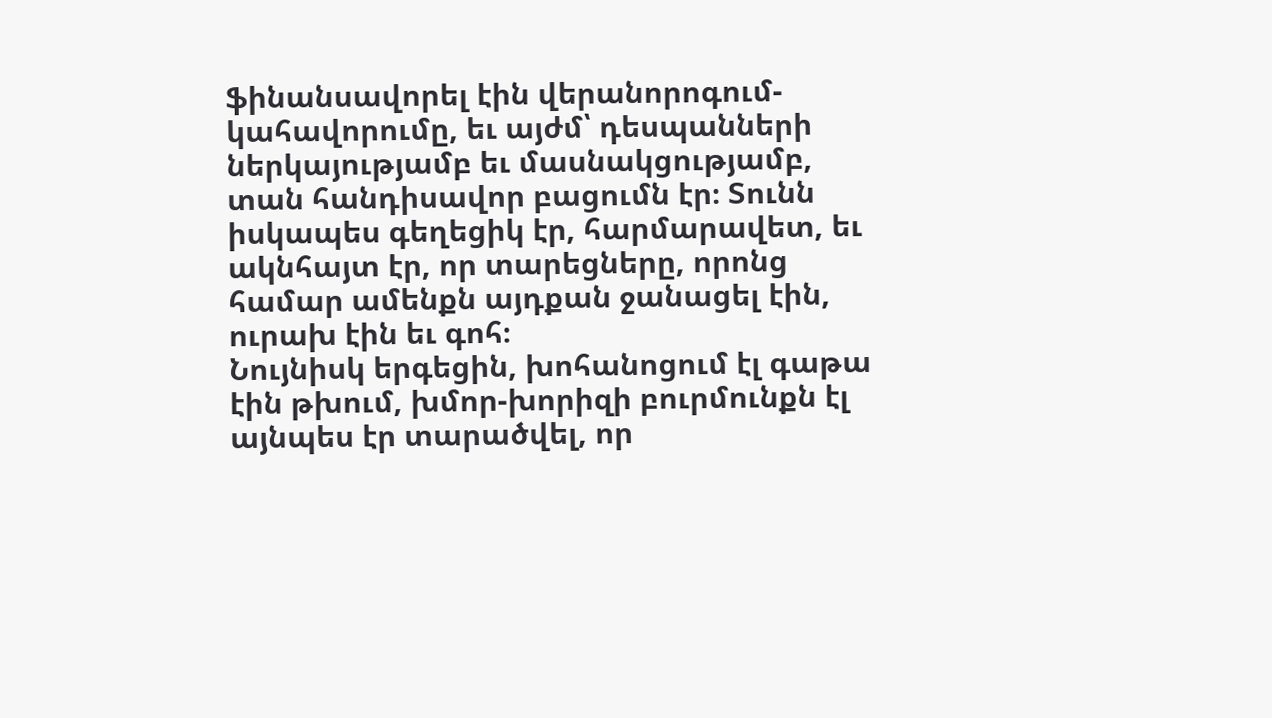ֆինանսավորել էին վերանորոգում-կահավորումը, եւ այժմ՝ դեսպանների ներկայությամբ եւ մասնակցությամբ, տան հանդիսավոր բացումն էր։ Տունն իսկապես գեղեցիկ էր, հարմարավետ, եւ ակնհայտ էր, որ տարեցները, որոնց համար ամենքն այդքան ջանացել էին, ուրախ էին եւ գոհ։
Նույնիսկ երգեցին, խոհանոցում էլ գաթա էին թխում, խմոր-խորիզի բուրմունքն էլ այնպես էր տարածվել, որ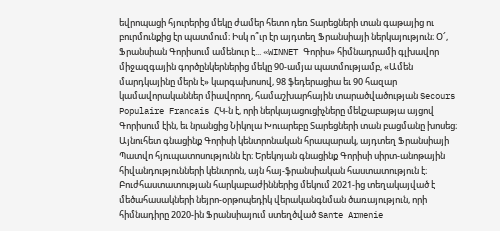եվրոպացի հյուրերից մեկը ժամեր հետո դեռ Տարեցների տան գաթայից ու բուրմունքից էր պատմում։ Իսկ ո՞ւր էր այդտեղ Ֆրանսիայի ներկայություն։ Օ՜, Ֆրանսիան Գորիսում ամենուր է... «WINNET Գորիս» հիմնադրամի գլխավոր միջազգային գործընկերներից մեկը 90-ամյա պատմությամբ, «Ամեն մարդկայինը մերն է» կարգախոսով, 98 ֆեդերացիա եւ 90 հազար կամավորականներ միավորող, համաշխարհային տարածվածության Secours Populaire Francais ՀԿ-ն է, որի ներկայացուցիչները մեկշաբաթյա այցով Գորիսում էին, եւ նրանցից Նիկոլա Խուարեբը Տարեցների տան բացմանը խոսեց։
Այնուհետ գնացինք Գորիսի կենտրոնական հրապարակ, այդտեղ Ֆրանսիայի Պատվո հյուպատոսությունն էր։ Երեկոյան գնացինք Գորիսի սիրտ-անոթային հիվանդությունների կենտրոն, այն հայ-ֆրանսիական հաստատություն է։ Բուժհաստատության հարկաբաժիններից մեկում 2021-ից տեղակայված է մեծահասակների նեյրո-օրթոպեդիկ վերականգնման ծառայություն, որի հիմնադիրը 2020-ին Ֆրանսիայում ստեղծված Sante Armenie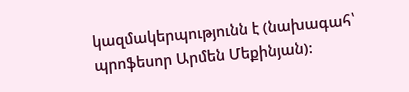կազմակերպությունն է (նախագահ՝ պրոֆեսոր Արմեն Մեքինյան):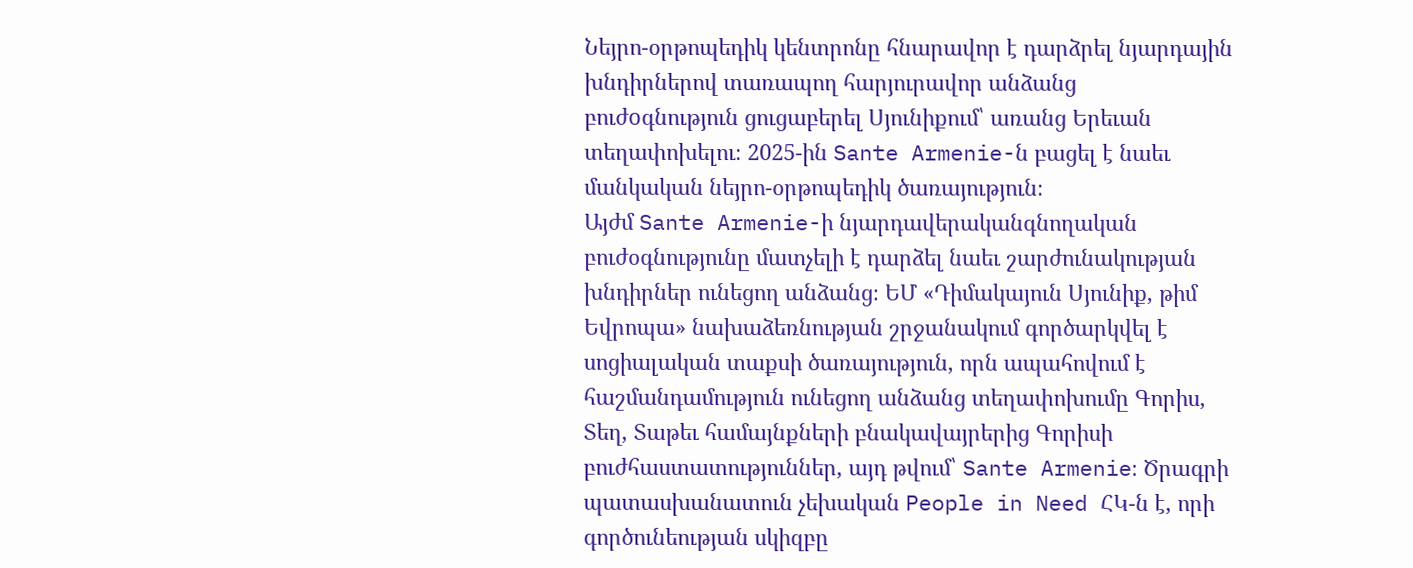Նեյրո-օրթոպեդիկ կենտրոնը հնարավոր է դարձրել նյարդային խնդիրներով տառապող հարյուրավոր անձանց բուժoգնություն ցուցաբերել Սյունիքում՝ առանց Երեւան տեղափոխելու։ 2025-ին Sante Armenie-ն բացել է նաեւ մանկական նեյրո-օրթոպեդիկ ծառայություն։
Այժմ Sante Armenie-ի նյարդավերականգնողական բուժօգնությունը մատչելի է դարձել նաեւ շարժունակության խնդիրներ ունեցող անձանց։ ԵՄ «Դիմակայուն Սյունիք, թիմ Եվրոպա» նախաձեռնության շրջանակում գործարկվել է սոցիալական տաքսի ծառայություն, որն ապահովում է հաշմանդամություն ունեցող անձանց տեղափոխումը Գորիս, Տեղ, Տաթեւ համայնքների բնակավայրերից Գորիսի բուժհաստատություններ, այդ թվում՝ Sante Armenie։ Ծրագրի պատասխանատուն չեխական People in Need ՀԿ-ն է, որի գործունեության սկիզբը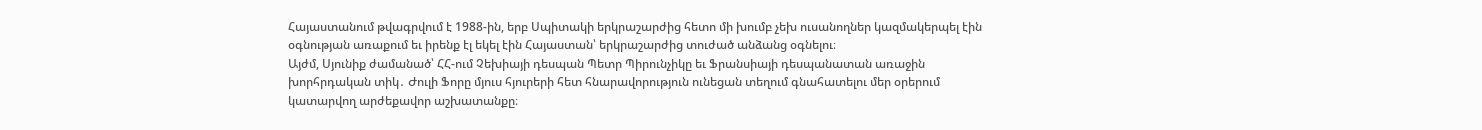Հայաստանում թվագրվում է 1988-ին, երբ Սպիտակի երկրաշարժից հետո մի խումբ չեխ ուսանողներ կազմակերպել էին օգնության առաքում եւ իրենք էլ եկել էին Հայաստան՝ երկրաշարժից տուժած անձանց օգնելու։
Այժմ, Սյունիք ժամանած՝ ՀՀ-ում Չեխիայի դեսպան Պետր Պիրունչիկը եւ Ֆրանսիայի դեսպանատան առաջին խորհրդական տիկ․ Ժուլի Ֆորը մյուս հյուրերի հետ հնարավորություն ունեցան տեղում գնահատելու մեր օրերում կատարվող արժեքավոր աշխատանքը։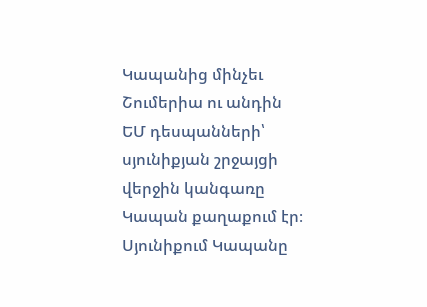Կապանից մինչեւ Շումերիա ու անդին
ԵՄ դեսպանների՝ սյունիքյան շրջայցի վերջին կանգառը Կապան քաղաքում էր։ Սյունիքում Կապանը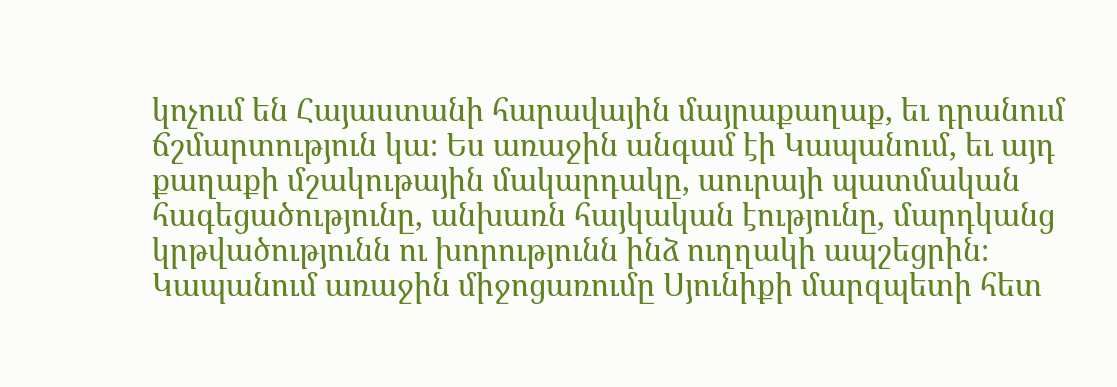կոչում են Հայաստանի հարավային մայրաքաղաք, եւ դրանում ճշմարտություն կա։ Ես առաջին անգամ էի Կապանում, եւ այդ քաղաքի մշակութային մակարդակը, աուրայի պատմական հագեցածությունը, անխառն հայկական էությունը, մարդկանց կրթվածությունն ու խորությունն ինձ ուղղակի ապշեցրին։
Կապանում առաջին միջոցառումը Սյունիքի մարզպետի հետ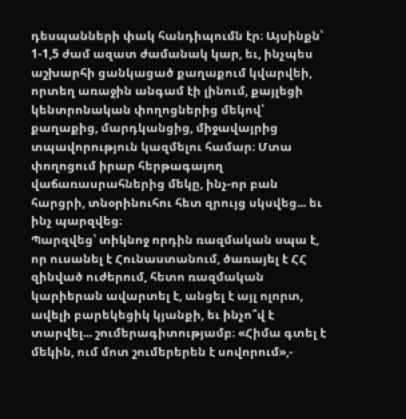դեսպանների փակ հանդիպումն էր։ Այսինքն՝ 1-1,5 ժամ ազատ ժամանակ կար, եւ, ինչպես աշխարհի ցանկացած քաղաքում կվարվեի, որտեղ առաջին անգամ էի լինում, քայլեցի կենտրոնական փողոցներից մեկով՝ քաղաքից, մարդկանցից, միջավայրից տպավորություն կազմելու համար։ Մտա փողոցում իրար հերթագայող վաճառասրահներից մեկը, ինչ-որ բան հարցրի, տնօրինուհու հետ զրույց սկսվեց... եւ ինչ պարզվեց։
Պարզվեց՝ տիկնոջ որդին ռազմական սպա է, որ ուսանել է Հունաստանում, ծառայել է ՀՀ զինված ուժերում, հետո ռազմական կարիերան ավարտել է, անցել է այլ ոլորտ, ավելի բարեկեցիկ կյանքի, եւ ինչո՞վ է տարվել... շումերագիտությամբ։ «Հիմա գտել է մեկին, ում մոտ շումերերեն է սովորում»,-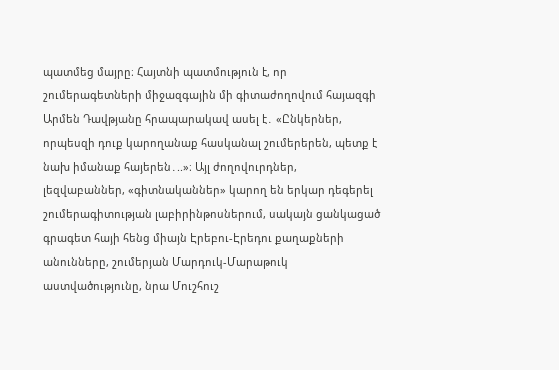պատմեց մայրը։ Հայտնի պատմություն է, որ շումերագետների միջազգային մի գիտաժողովում հայազգի Արմեն Դավթյանը հրապարակավ ասել է․ «Ընկերներ, որպեսզի դուք կարողանաք հասկանալ շումերերեն, պետք է նախ իմանաք հայերեն․..»։ Այլ ժողովուրդներ, լեզվաբաններ, «գիտնականներ» կարող են երկար դեգերել շումերագիտության լաբիրինթոսներում, սակայն ցանկացած գրագետ հայի հենց միայն Էրեբու-Էրեդու քաղաքների անունները, շումերյան Մարդուկ-Մարաթուկ աստվածությունը, նրա Մուշհուշ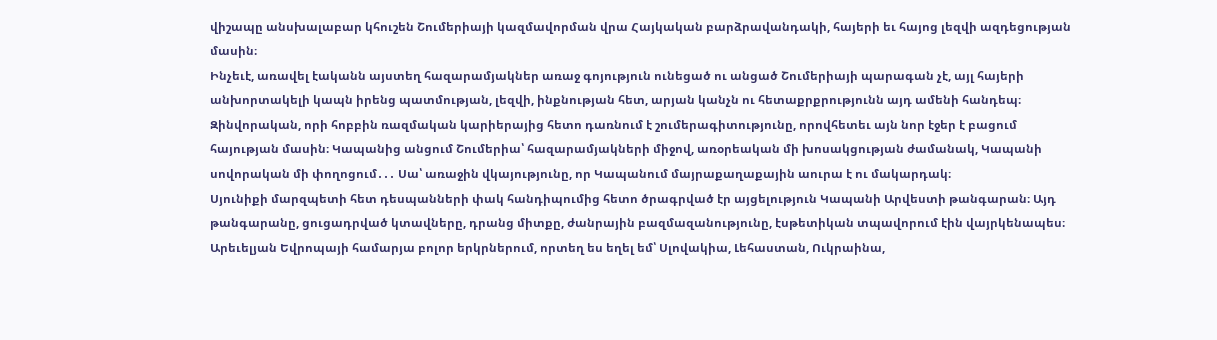վիշապը անսխալաբար կհուշեն Շումերիայի կազմավորման վրա Հայկական բարձրավանդակի, հայերի եւ հայոց լեզվի ազդեցության մասին։
Ինչեւէ, առավել էականն այստեղ հազարամյակներ առաջ գոյություն ունեցած ու անցած Շումերիայի պարագան չէ, այլ հայերի անխորտակելի կապն իրենց պատմության, լեզվի, ինքնության հետ, արյան կանչն ու հետաքրքրությունն այդ ամենի հանդեպ։ Զինվորական, որի հոբբին ռազմական կարիերայից հետո դառնում է շումերագիտությունը, որովհետեւ այն նոր էջեր է բացում հայության մասին։ Կապանից անցում Շումերիա՝ հազարամյակների միջով, առօրեական մի խոսակցության ժամանակ, Կապանի սովորական մի փողոցում․․․ Սա՝ առաջին վկայությունը, որ Կապանում մայրաքաղաքային աուրա է ու մակարդակ։
Սյունիքի մարզպետի հետ դեսպանների փակ հանդիպումից հետո ծրագրված էր այցելություն Կապանի Արվեստի թանգարան։ Այդ թանգարանը, ցուցադրված կտավները, դրանց միտքը, ժանրային բազմազանությունը, էսթետիկան տպավորում էին վայրկենապես։ Արեւելյան Եվրոպայի համարյա բոլոր երկրներում, որտեղ ես եղել եմ՝ Սլովակիա, Լեհաստան, Ուկրաինա,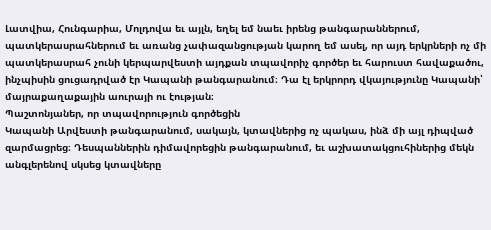Լատվիա, Հունգարիա, Մոլդովա եւ այլն, եղել եմ նաեւ իրենց թանգարաններում, պատկերասրահներում եւ առանց չափազանցության կարող եմ ասել, որ այդ երկրների ոչ մի պատկերասրահ չունի կերպարվեստի այդքան տպավորիչ գործեր եւ հարուստ հավաքածու, ինչպիսին ցուցադրված էր Կապանի թանգարանում։ Դա էլ երկրորդ վկայությունը Կապանի՝ մայրաքաղաքային աուրայի ու էության։
Պաշտոնյաներ, որ տպավորություն գործեցին
Կապանի Արվեստի թանգարանում, սակայն, կտավներից ոչ պակաս, ինձ մի այլ դիպված զարմացրեց։ Դեսպաններին դիմավորեցին թանգարանում, եւ աշխատակցուհիներից մեկն անգլերենով սկսեց կտավները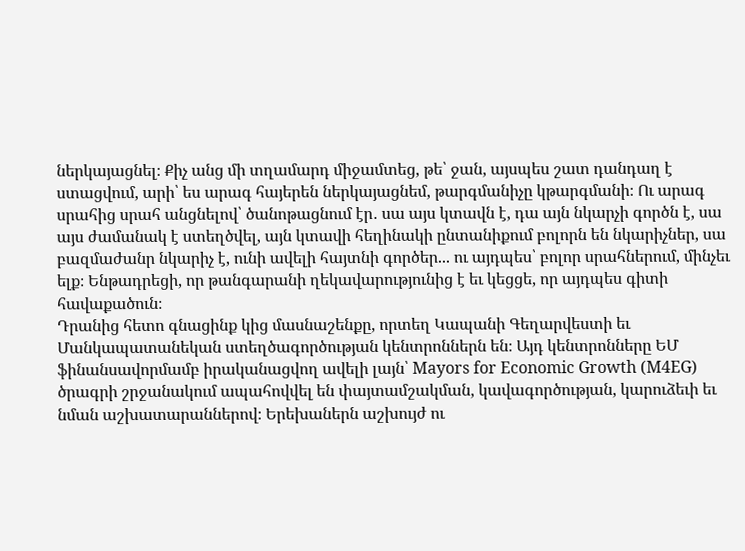ներկայացնել։ Քիչ անց մի տղամարդ միջամտեց, թե՝ ջան, այսպես շատ դանդաղ է ստացվում, արի՝ ես արագ հայերեն ներկայացնեմ, թարգմանիչը կթարգմանի։ Ու արագ սրահից սրահ անցնելով՝ ծանոթացնում էր․ սա այս կտավն է, դա այն նկարչի գործն է, սա այս ժամանակ է ստեղծվել, այն կտավի հեղինակի ընտանիքում բոլորն են նկարիչներ, սա բազմաժանր նկարիչ է, ունի ավելի հայտնի գործեր... ու այդպես՝ բոլոր սրահներում, մինչեւ ելք։ Ենթադրեցի, որ թանգարանի ղեկավարությունից է եւ կեցցե, որ այդպես գիտի հավաքածուն։
Դրանից հետո գնացինք կից մասնաշենքը, որտեղ Կապանի Գեղարվեստի եւ Մանկապատանեկան ստեղծագործության կենտրոններն են։ Այդ կենտրոնները ԵՄ ֆինանսավորմամբ իրականացվող ավելի լայն՝ Mayors for Economic Growth (M4EG) ծրագրի շրջանակում ապահովվել են փայտամշակման, կավագործության, կարուձեւի եւ նման աշխատարաններով։ Երեխաներն աշխույժ ու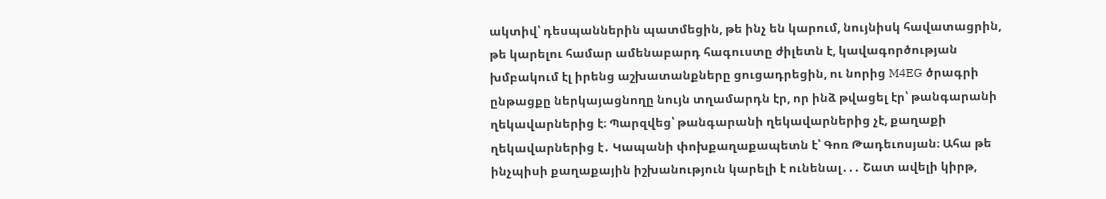ակտիվ՝ դեսպաններին պատմեցին, թե ինչ են կարում, նույնիսկ հավատացրին, թե կարելու համար ամենաբարդ հագուստը ժիլետն է, կավագործության խմբակում էլ իրենց աշխատանքները ցուցադրեցին, ու նորից M4EG ծրագրի ընթացքը ներկայացնողը նույն տղամարդն էր, որ ինձ թվացել էր՝ թանգարանի ղեկավարներից է։ Պարզվեց՝ թանգարանի ղեկավարներից չէ, քաղաքի ղեկավարներից է․ Կապանի փոխքաղաքապետն է՝ Գոռ Թադեւոսյան։ Ահա թե ինչպիսի քաղաքային իշխանություն կարելի է ունենալ․․․ Շատ ավելի կիրթ,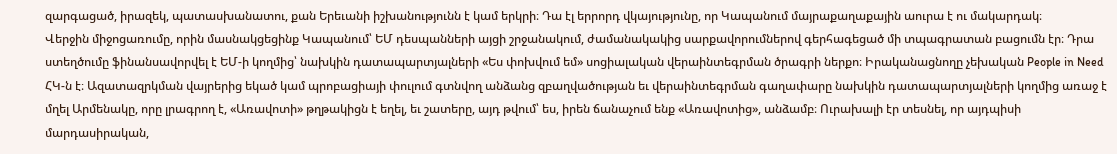զարգացած, իրազեկ, պատասխանատու, քան Երեւանի իշխանությունն է կամ երկրի։ Դա էլ երրորդ վկայությունը, որ Կապանում մայրաքաղաքային աուրա է ու մակարդակ։
Վերջին միջոցառումը, որին մասնակցեցինք Կապանում՝ ԵՄ դեսպանների այցի շրջանակում, ժամանակակից սարքավորումներով գերհագեցած մի տպագրատան բացումն էր։ Դրա ստեղծումը ֆինանսավորվել է ԵՄ-ի կողմից՝ նախկին դատապարտյալների «Ես փոխվում եմ» սոցիալական վերաինտեգրման ծրագրի ներքո։ Իրականացնողը չեխական People in Need ՀԿ-ն է։ Ազատազրկման վայրերից եկած կամ պրոբացիայի փուլում գտնվող անձանց զբաղվածության եւ վերաինտեգրման գաղափարը նախկին դատապարտյալների կողմից առաջ է մղել Արմենակը, որը լրագրող է, «Առավոտի» թղթակիցն է եղել, եւ շատերը, այդ թվում՝ ես, իրեն ճանաչում ենք «Առավոտից», անձամբ։ Ուրախալի էր տեսնել, որ այդպիսի մարդասիրական,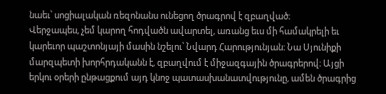նաեւ՝ սոցիալական ռեզոնանս ունեցող ծրագրով է զբաղված։
Վերջապես, չեմ կարող հոդվածն ավարտել, առանց եւս մի համակրելի եւ կարեւոր պաշտոնյայի մասին նշելու՝ Նվարդ Հարությունյան։ Նա Սյունիքի մարզպետի խորհրդականն է, զբաղվում է միջազգային ծրագրերով։ Այցի երկու օրերի ընթացքում այդ կնոջ պատասխանատվությունը, ամեն ծրագրից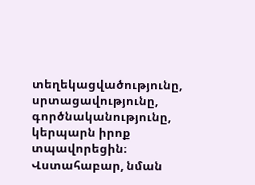տեղեկացվածությունը, սրտացավությունը, գործնականությունը, կերպարն իրոք տպավորեցին։ Վստահաբար, նման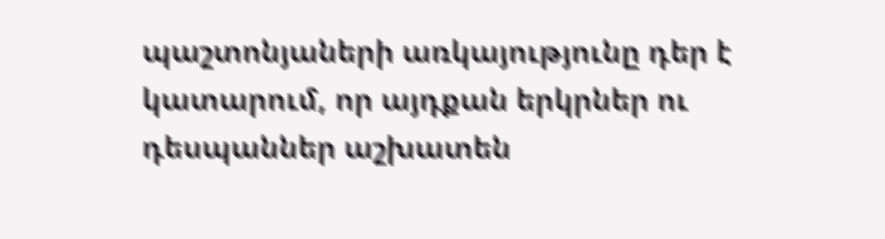պաշտոնյաների առկայությունը դեր է կատարում, որ այդքան երկրներ ու դեսպաններ աշխատեն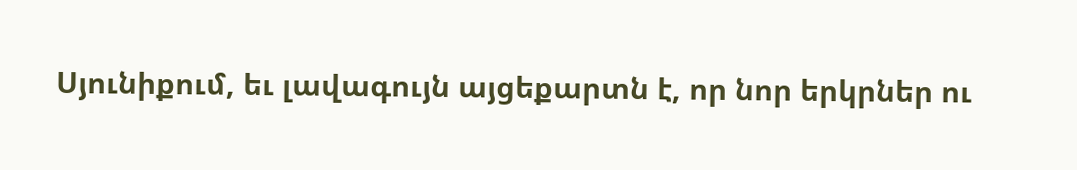Սյունիքում, եւ լավագույն այցեքարտն է, որ նոր երկրներ ու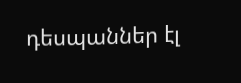դեսպաններ էլ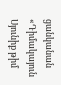ցանկանան «Դիմակայուն Սյունիք թիմ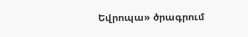Եվրոպա» ծրագրում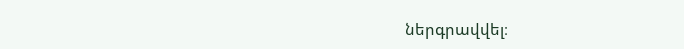ներգրավվել։